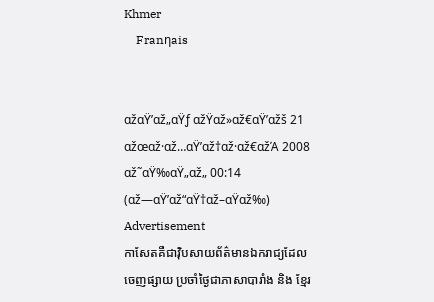Khmer
    Franηais


αžαŸ’αž„αŸƒ αžŸαž»αž€αŸ’αžš 21 αžœαž·αž…αŸ’αž†αž·αž€αžΆ 2008
αž˜αŸ‰αŸ„αž„ 00:14 (αž—αŸ’αž“αŸ†αž–αŸαž‰)
Advertisement
កាសែតគឺជាវ៉ិបសាយព័ត៌មានឯករាជ្យដែលចេញផ្សាយ ប្រចាំថ្ងៃជាភាសាបារាំង និង ខ្មែរ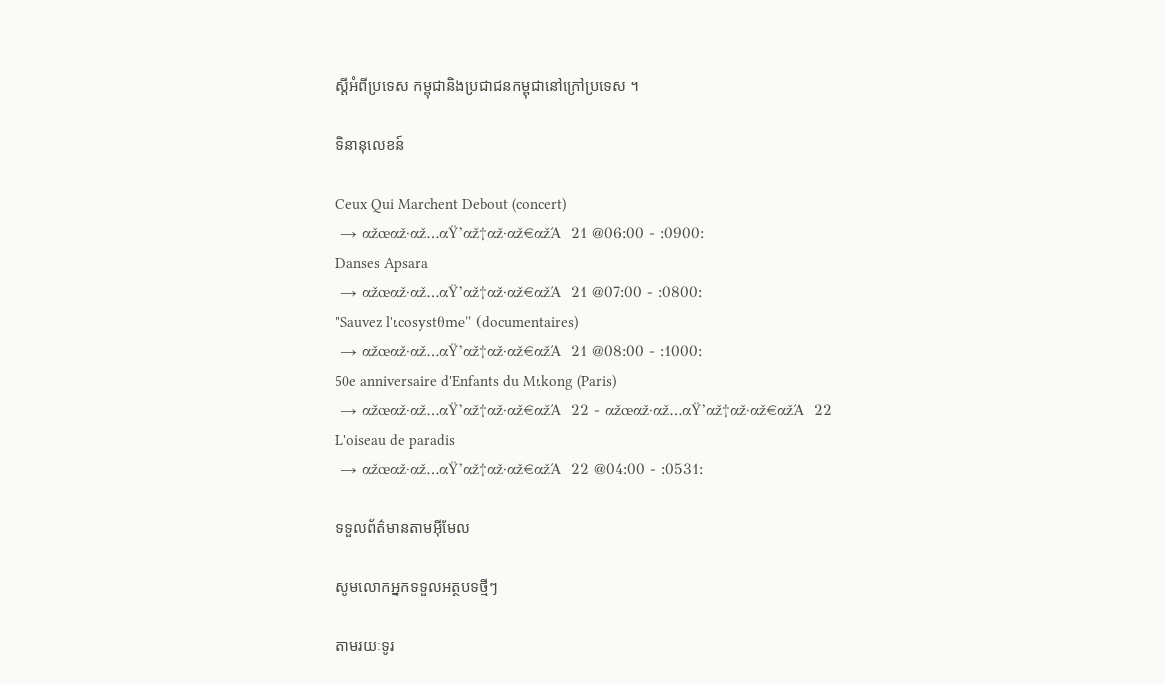ស្តីអំពីប្រទេស កម្ពុជានិងប្រជាជនកម្ពុជានៅក្រៅប្រទេស ។

ទិនានុលេខន៍

Ceux Qui Marchent Debout (concert)
 → αžœαž·αž…αŸ’αž†αž·αž€αžΆ  21 @06:00 - :0900:
Danses Apsara
 → αžœαž·αž…αŸ’αž†αž·αž€αžΆ  21 @07:00 - :0800:
"Sauvez l'ιcosystθme" (documentaires)
 → αžœαž·αž…αŸ’αž†αž·αž€αžΆ  21 @08:00 - :1000:
50e anniversaire d'Enfants du Mιkong (Paris)
 → αžœαž·αž…αŸ’αž†αž·αž€αžΆ  22 - αžœαž·αž…αŸ’αž†αž·αž€αžΆ  22
L'oiseau de paradis
 → αžœαž·αž…αŸ’αž†αž·αž€αžΆ  22 @04:00 - :0531:

ទទួលព័ត៌មានតាមអ៊ីមែល

សូមលោកអ្នកទទួលអត្ថបទថ្មីៗ

តាមរយៈទូរ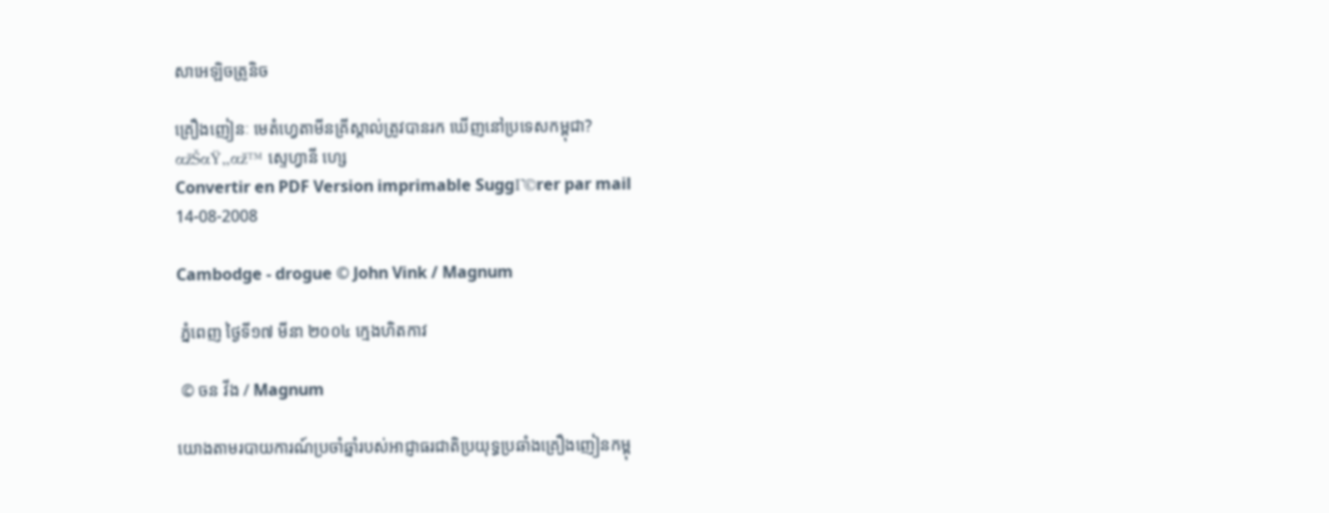សាអេឡិចត្រូនិច

គ្រឿងញៀនៈ មេតំហ្វេតាមីនគ្រីស្តាល់ត្រូវបានរក ឃើញនៅប្រទេសកម្ពុជា?
αžŠαŸ„αž™ ស្ទេហ្វានី ហ្សេ
Convertir en PDF Version imprimable SuggΓ©rer par mail
14-08-2008

Cambodge - drogue © John Vink / Magnum

 ភ្នំពេញ ថ្ងៃទី១៧ មីនា ២០០៤ ក្មេងហិតកាវ

 © ចន វីង / Magnum

យោងតាមរបាយការណ៍ប្រចាំឆ្នាំរបស់អាជ្ញាធរជាតិប្រយុទ្ធប្រឆាំងគ្រឿងញៀនកម្ពុ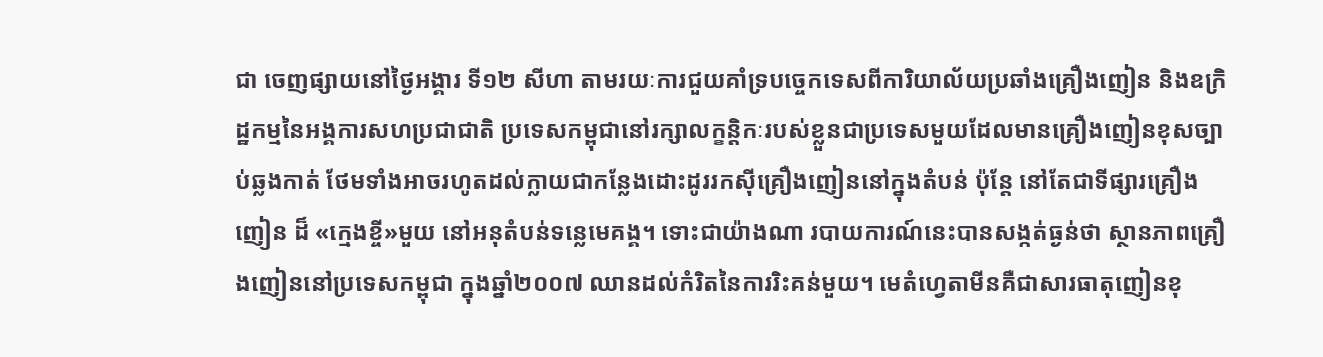ជា ចេញផ្សាយនៅថ្ងៃអង្គារ ទី១២ សីហា តាមរយៈការជួយគាំទ្របច្ចេកទេសពីការិយាល័យប្រឆាំងគ្រឿងញៀន និងឧក្រិដ្ឋកម្មនៃអង្គការសហប្រជាជាតិ ប្រទេសកម្ពុជានៅរក្សាលក្ខនិ្តកៈរបស់ខ្លួនជាប្រទេសមួយដែលមានគ្រឿងញៀនខុសច្បាប់ឆ្លងកាត់ ថែមទាំងអាចរហូតដល់ក្លាយជាកន្លែងដោះដូររកស៊ីគ្រឿងញៀននៅក្នុងតំបន់ ប៉ុន្តែ នៅតែជាទីផ្សារគ្រឿងញៀន ដ៏ «ក្មេងខ្ចី»មួយ នៅអនុតំបន់ទន្លេមេគង្គ។ ទោះជាយ៉ាងណា របាយការណ៍នេះបានសង្កត់ធ្ងន់ថា ស្ថានភាពគ្រឿងញៀននៅប្រទេសកម្ពុជា ក្នុងឆ្នាំ២០០៧ ឈានដល់កំរិតនៃការរិះគន់មួយ។ មេតំហ្វេតាមីនគឺជាសារធាតុញៀនខុ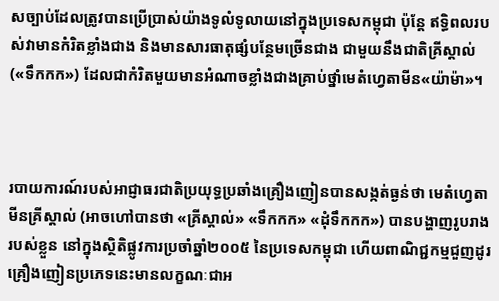សច្បាប់ដែលត្រូវបានប្រើប្រាស់យ៉ាងទូលំទូលាយនៅក្នុងប្រទេសកម្ពុជា ប៉ុន្តែ ឥទ្ធិពលរបស់វាមានកំរិតខ្លាំងជាង និងមានសារធាតុផ្សំបន្ថែមច្រើនជាង ជាមួយនឹងជាតិគ្រីស្តាល់ («ទឹកកក») ដែលជាកំរិតមួយមានអំណាចខ្លាំងជាងគ្រាប់ថ្នាំមេតំហ្វេតាមីន«យ៉ាម៉ា»។



របាយការណ៍របស់អាជ្ញាធរជាតិប្រយុទ្ធប្រឆាំងគ្រឿងញៀនបានសង្កត់ធ្ងន់ថា មេតំហ្វេតាមីនគ្រីស្តាល់ (អាចហៅបានថា «គ្រីស្តាល់» «ទឹកកក» «ដុំទឹកកក») បានបង្ហាញរូបរាងរបស់ខ្លួន នៅក្នុងស្ថិតិផ្លូវការប្រចាំឆ្នាំ២០០៥ នៃប្រទេសកម្ពុជា ហើយពាណិជ្ជកម្មជួញដូរគ្រឿងញៀនប្រភេទនេះមានលក្ខណៈជាអ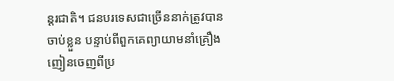ន្តរជាតិ។ ជនបរទេសជាច្រើននាក់ត្រូវបានចាប់ខ្លួន បន្ទាប់ពីពួកគេព្យាយាមនាំគ្រឿងញៀនចេញពីប្រ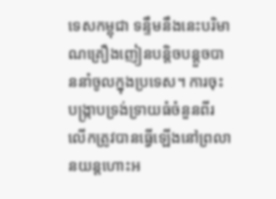ទេសកម្ពុជា ទន្ទឹមនឹងនេះបរិមាណគ្រឿងញៀនបន្តិចបន្តួចបាននាំចូលក្នុងប្រទេស។ ការចុះបង្រ្កាបទ្រង់ទ្រាយធំចំនួនពីរលើកត្រូវបានធ្វើឡើងនៅព្រលានយន្តហោះអ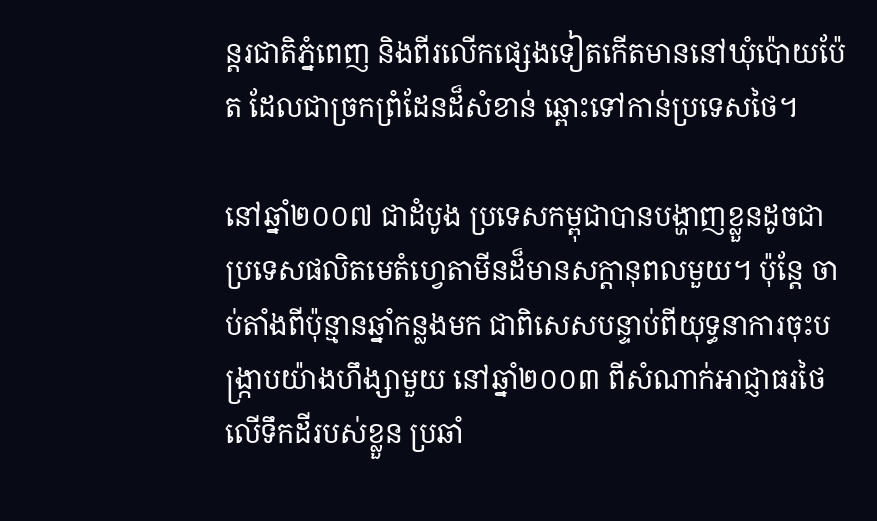ន្តរជាតិភ្នំពេញ និងពីរលើកផ្សេងទៀតកើតមាននៅឃុំប៉ោយប៉ែត ដែលជាច្រកព្រំដែនដ៏សំខាន់ ឆ្ពោះទៅកាន់ប្រទេសថៃ។

នៅឆ្នាំ២០០៧ ជាដំបូង ប្រទេសកម្ពុជាបានបង្ហាញខ្លួនដូចជាប្រទេសផលិតមេតំហ្វេតាមីនដ៏មានសក្តានុពលមួយ។ ប៉ុន្តែ ចាប់តាំងពីប៉ុន្មានឆ្នាំកន្លងមក ជាពិសេសបន្ទាប់ពីយុទ្ធនាការចុះបង្រ្កាបយ៉ាងហឹង្សាមួយ នៅឆ្នាំ២០០៣ ពីសំណាក់អាជ្ញាធរថៃលើទឹកដីរបស់ខ្លួន ប្រឆាំ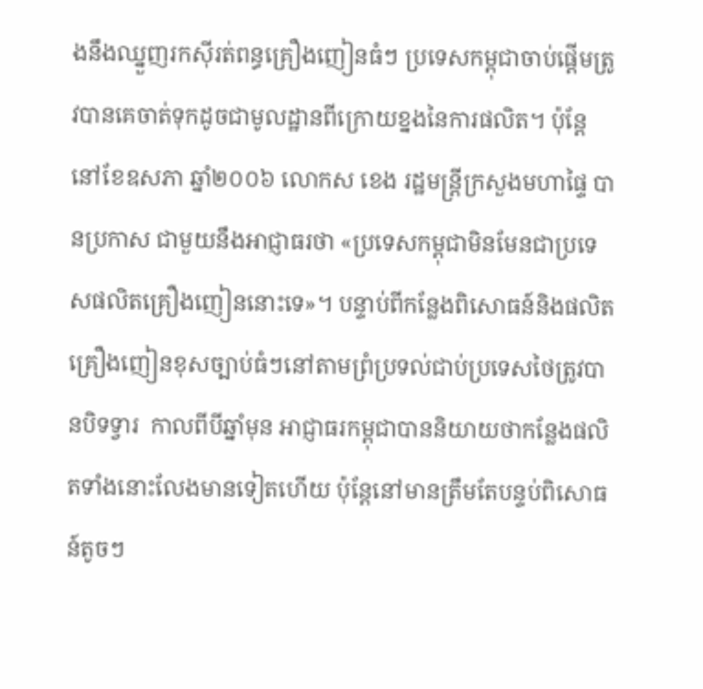ងនឹងឈ្នួញរកស៊ីរត់ពន្ធគ្រឿងញៀនធំៗ ប្រទេសកម្ពុជាចាប់ផ្តើមត្រូវបានគេចាត់ទុកដូចជាមូលដ្ឋានពីក្រោយខ្នងនៃការផលិត។ ប៉ុន្តែ នៅខែឧសភា ឆ្នាំ២០០៦ លោកស ខេង រដ្ឋមន្ត្រីក្រសួងមហាផ្ទៃ បានប្រកាស ជាមួយនឹងអាជ្ញាធរថា «ប្រទេសកម្ពុជាមិនមែនជាប្រទេសផលិតគ្រឿងញៀននោះទេ»។ បន្ទាប់ពីកន្លែងពិសោធន៍និងផលិតគ្រឿងញៀនខុសច្បាប់ធំៗនៅតាមព្រំប្រទល់ជាប់ប្រទេសថៃត្រូវបានបិទទ្វារ  កាលពីបីឆ្នាំមុន អាជ្ញាធរកម្ពុជាបាននិយាយថាកន្លែងផលិតទាំងនោះលែងមានទៀតហើយ ប៉ុន្តែនៅមានត្រឹមតែបន្ទប់ពិសោធន៍តូចៗ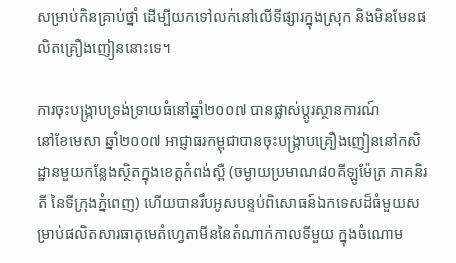សម្រាប់កិនគ្រាប់ថ្នាំ ដើម្បីយកទៅលក់នៅលើទីផ្សារក្នុងស្រុក និងមិនមែនផលិតគ្រឿងញៀននោះទេ។

ការចុះបង្រ្កាបទ្រង់ទ្រាយធំនៅឆ្នាំ២០០៧ បានផ្លាស់ប្តូរស្ថានការណ៍
នៅខែមេសា ឆ្នាំ២០០៧ អាជ្ញាធរកម្ពុជាបានចុះបង្រ្កាបគ្រឿងញៀននៅកសិដ្ឋានមួយកន្លែងស្ថិតក្នុងខេត្តកំពង់ស្ពឺ (ចម្ងាយប្រមាណ៨០គីឡូម៉ែត្រ ភាគនិរតី នៃទីក្រុងភ្នំពេញ) ហើយបានរឹបអូសបន្ទប់ពិសោធន៍ឯកទេសដ៏ធំមួយសម្រាប់ផលិតសារធាតុមេតំហ្វេតាមីននៃតំណាក់កាលទីមួយ ក្នុងចំណោម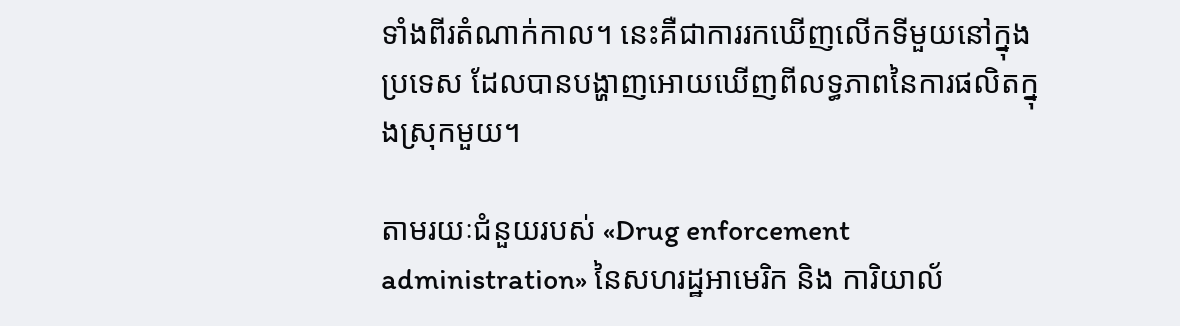ទាំងពីរតំណាក់កាល។ នេះគឺជាការរកឃើញលើកទីមួយនៅក្នុងប្រទេស ដែលបានបង្ហាញអោយឃើញពីលទ្ធភាពនៃការផលិតក្នុងស្រុកមួយ។

តាមរយៈជំនួយរបស់ «Drug enforcement administration» នៃសហរដ្ឋអាមេរិក និង ការិយាល័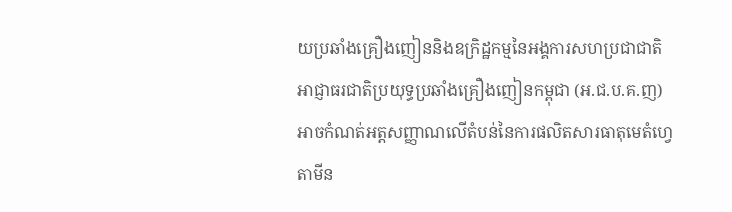យប្រឆាំងគ្រឿងញៀននិងឧក្រិដ្ឋកម្មនៃអង្គការសហប្រជាជាតិ  អាជ្ញាធរជាតិប្រយុទ្ធប្រឆាំងគ្រឿងញៀនកម្ពុជា (អ.ជ.ប.គ.ញ) អាចកំណត់អត្តសញ្ញាណលើតំបន់នៃការផលិតសារធាតុមេតំហ្វេតាមីន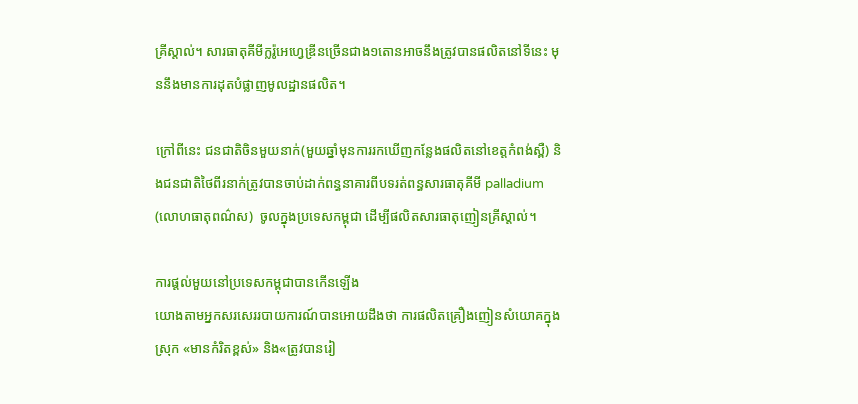គ្រីស្តាល់។ សារធាតុគីមីក្លរ៉ូអេហ្វេឌ្រីនច្រើនជាង១តោនអាចនឹងត្រូវបានផលិតនៅទីនេះ មុននឹងមានការដុតបំផ្លាញមូលដ្ឋានផលិត។

ក្រៅពីនេះ ជនជាតិចិនមួយនាក់(មួយឆ្នាំមុនការរកឃើញកន្លែងផលិតនៅខេត្តកំពង់ស្ពឺ) និងជនជាតិថៃពីរនាក់ត្រូវបានចាប់ដាក់ពន្ធនាគារពីបទរត់ពន្ធសារធាតុគីមី palladium (លោហធាតុពណ៌ស)  ចូលក្នុងប្រទេសកម្ពុជា ដើម្បីផលិតសារធាតុញៀនគ្រីស្តាល់។

ការផ្តល់មួយនៅប្រទេសកម្ពុជាបានកើនឡើង
យោងតាមអ្នកសរសេររបាយការណ៍បានអោយដឹងថា ការផលិតគ្រឿងញៀនសំយោគក្នុងស្រុក «មានកំរិតខ្ពស់» និង«ត្រូវបានរៀ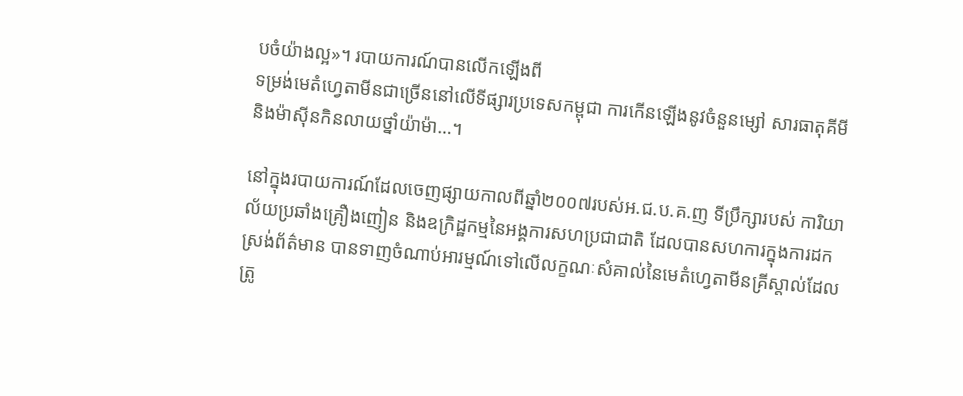បចំយ៉ាងល្អ»។ របាយការណ៍បានលើកឡើងពី
ទម្រង់មេតំហ្វេតាមីនជាច្រើននៅលើទីផ្សារប្រទេសកម្ពុជា ការកើនឡើងនូវចំនួនម្សៅ សារធាតុគីមី និងម៉ាស៊ីនកិនលាយថ្នាំយ៉ាម៉ា…។

នៅក្នុងរបាយការណ៍ដែលចេញផ្សាយកាលពីឆ្នាំ២០០៧របស់អ.ជ.ប.គ.ញ ទីប្រឹក្សារបស់ ការិយាល័យប្រឆាំងគ្រឿងញៀន និងឧក្រិដ្ឋកម្មនៃអង្គការសហប្រជាជាតិ ដែលបានសហការក្នុងការដកស្រង់ព័ត៌មាន បានទាញចំណាប់អារម្មណ៍ទៅលើលក្ខណៈសំគាល់នៃមេតំហ្វេតាមីនគ្រីស្តាល់ដែលត្រូ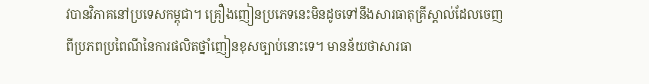វបានវិភាគនៅប្រទេសកម្ពុជា។ គ្រឿងញៀនប្រភេទនេះមិនដូចទៅនឹងសារធាតុគ្រីស្តាល់ដែលចេញពីប្រភពប្រពៃណីនៃការផលិតថ្នាំញៀនខុសច្បាប់នោះទេ។ មានន័យថាសារធា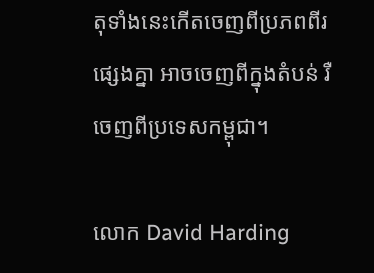តុទាំងនេះកើតចេញពីប្រភពពីរផ្សេងគ្នា អាចចេញពីក្នុងតំបន់ រឺចេញពីប្រទេសកម្ពុជា។

លោក David Harding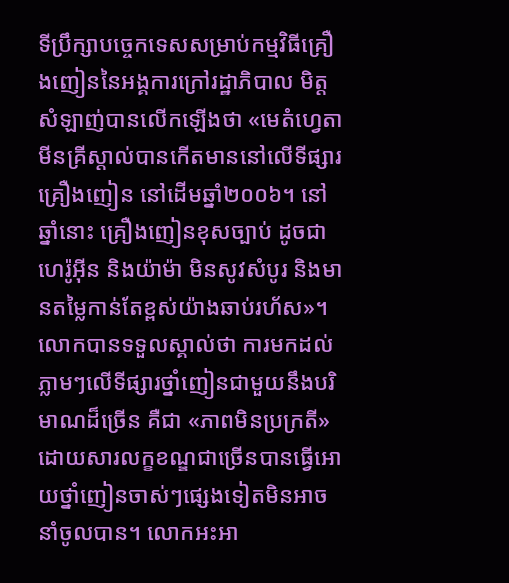ទីប្រឹក្សាបច្ចេកទេសសម្រាប់កម្មវិធីគ្រឿងញៀននៃអង្គការក្រៅរដ្ឋាភិបាល មិត្តសំឡាញ់បានលើកឡើងថា «មេតំហ្វេតាមីនគ្រីស្តាល់បានកើតមាននៅលើទីផ្សារគ្រឿងញៀន នៅដើមឆ្នាំ២០០៦។ នៅឆ្នាំនោះ គ្រឿងញៀនខុសច្បាប់ ដូចជាហេរ៉ូអ៊ីន និងយ៉ាម៉ា មិនសូវសំបូរ និងមានតម្លៃកាន់តែខ្ពស់យ៉ាងឆាប់រហ័ស»។ លោកបានទទួលស្គាល់ថា ការមកដល់ភ្លាមៗលើទីផ្សារថ្នាំញៀនជាមួយនឹងបរិមាណដ៏ច្រើន គឺជា «ភាពមិនប្រក្រតី» ដោយសារលក្ខខណ្ឌជាច្រើនបានធ្វើអោយថ្នាំញៀនចាស់ៗផ្សេងទៀតមិនអាចនាំចូលបាន។ លោកអះអា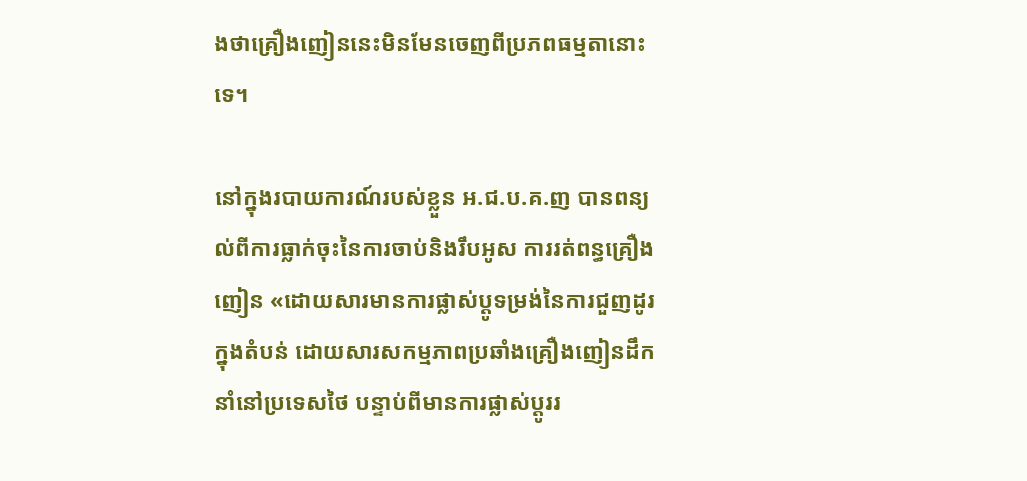ងថាគ្រឿងញៀននេះមិនមែនចេញពីប្រភពធម្មតានោះទេ។

នៅក្នុងរបាយការណ៍របស់ខ្លួន អ.ជ.ប.គ.ញ បានពន្យល់ពីការធ្លាក់ចុះនៃការចាប់និងរឹបអូស ការរត់ពន្ធគ្រឿងញៀន «ដោយសារមានការផ្លាស់ប្តូទម្រង់នៃការជួញដូរក្នុងតំបន់ ដោយសារសកម្មភាពប្រឆាំងគ្រឿងញៀនដឹកនាំនៅប្រទេសថៃ បន្ទាប់ពីមានការផ្លាស់ប្តូររ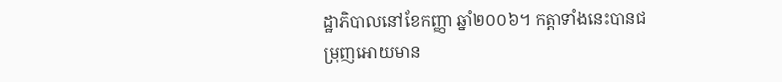ដ្ឋាភិបាលនៅខែកញ្ញា ឆ្នាំ២០០៦។ កត្តាទាំងនេះបានជម្រុញអោយមាន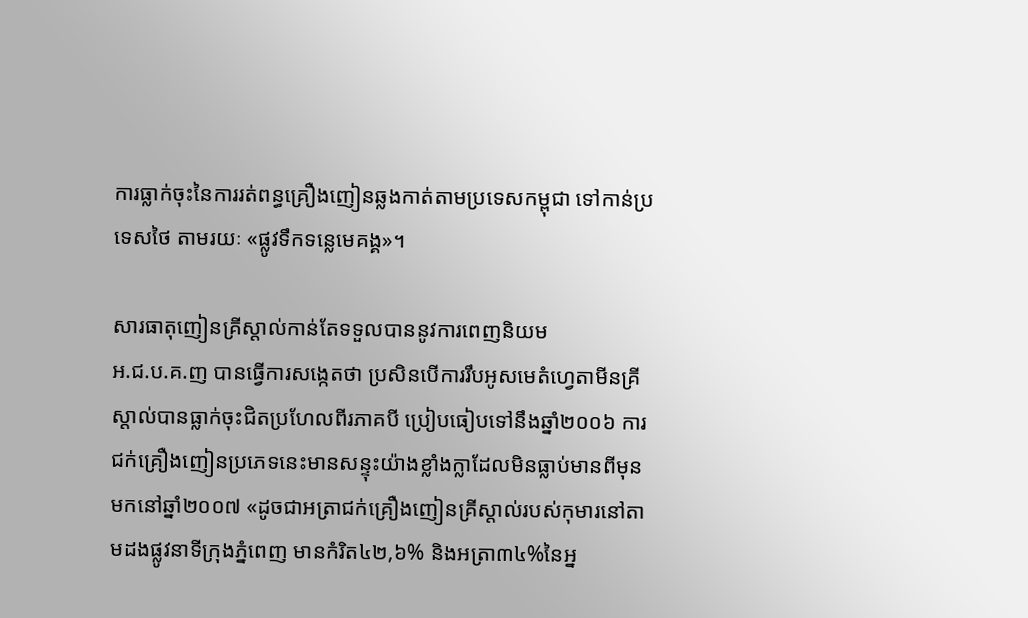ការធ្លាក់ចុះនៃការរត់ពន្ធគ្រឿងញៀនឆ្លងកាត់តាមប្រទេសកម្ពុជា ទៅកាន់ប្រទេសថៃ តាមរយៈ «ផ្លូវទឹកទន្លេមេគង្គ»។

សារធាតុញៀនគ្រីស្តាល់កាន់តែទទួលបាននូវការពេញនិយម
អ.ជ.ប.គ.ញ បានធ្វើការសង្កេតថា ប្រសិនបើការរឹបអូសមេតំហ្វេតាមីនគ្រីស្តាល់បានធ្លាក់ចុះជិតប្រហែលពីរភាគបី ប្រៀបធៀបទៅនឹងឆ្នាំ២០០៦ ការជក់គ្រឿងញៀនប្រភេទនេះមានសន្ទុះយ៉ាងខ្លាំងក្លាដែលមិនធ្លាប់មានពីមុនមកនៅឆ្នាំ២០០៧ «ដូចជាអត្រាជក់គ្រឿងញៀនគ្រីស្តាល់របស់កុមារនៅតាមដងផ្លូវនាទីក្រុងភ្នំពេញ មានកំរិត៤២,៦% និងអត្រា៣៤%នៃអ្ន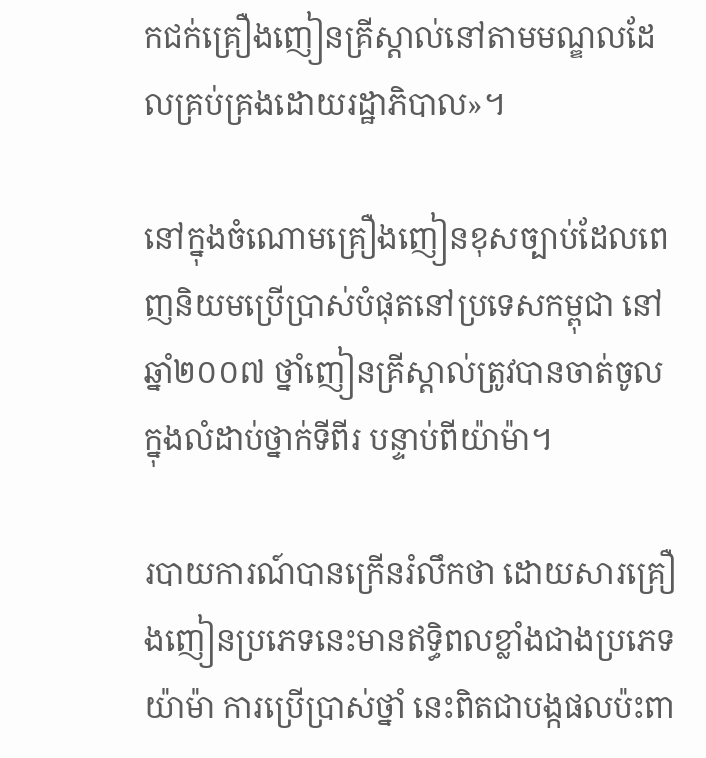កជក់គ្រឿងញៀនគ្រីស្តាល់នៅតាមមណ្ឌលដែលគ្រប់គ្រងដោយរដ្ឋាភិបាល»។

នៅក្នុងចំណោមគ្រឿងញៀនខុសច្បាប់ដែលពេញនិយមប្រើប្រាស់បំផុតនៅប្រទេសកម្ពុជា នៅឆ្នាំ២០០៧ ថ្នាំញៀនគ្រីស្តាល់ត្រូវបានចាត់ចូលក្នុងលំដាប់ថ្នាក់ទីពីរ បន្ទាប់ពីយ៉ាម៉ា។

របាយការណ៍បានក្រើនរំលឹកថា ដោយសារគ្រឿងញៀនប្រភេទនេះមានឥទ្ធិពលខ្លាំងជាងប្រភេទយ៉ាម៉ា ការប្រើប្រាស់ថ្នាំ នេះពិតជាបង្កផលប៉ះពា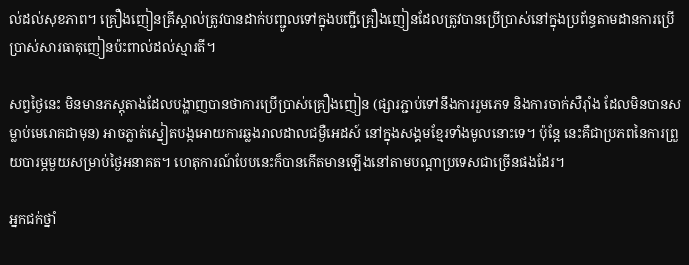ល់ដល់សុខភាព។ គ្រឿងញៀនគ្រីស្តាល់ត្រូវបានដាក់បញ្ជូលទៅក្នុងបញ្ជីគ្រឿងញៀនដែលត្រូវបានប្រើប្រាស់នៅក្នុងប្រព័ន្ធតាមដានការប្រើប្រាស់សារធាតុញៀនប៉ះពាល់ដល់ស្មារតី។

សព្វថ្ងៃនេះ មិនមានភស្តុតាងដែលបង្ហាញបានថាការប្រើប្រាស់គ្រឿងញៀន (ផ្សារភ្ជាប់ទៅនឹងការរួមភេទ និងការចាក់សឺរ៉ាំង ដែលមិនបានសម្លាប់មេរោគជាមុន) អាចភ្លាត់ស្នៀតបង្កអោយការឆ្លងរាលដាលជម្ងឺអេដស៍ នៅក្នុងសង្គមខ្មែរទាំងមូលនោះទេ។ ប៉ុន្តែ នេះគឺជាប្រភពនៃការព្រួយបារម្ភមួយសម្រាប់ថ្ងៃអនាគត។ ហេតុការណ៍បែបនេះក៏បានកើតមានឡើងនៅតាមបណ្តាប្រទេសជាច្រើនផងដែរ។

អ្នកជក់ថ្នាំ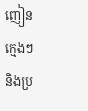ញៀនក្មេងៗ និងប្រ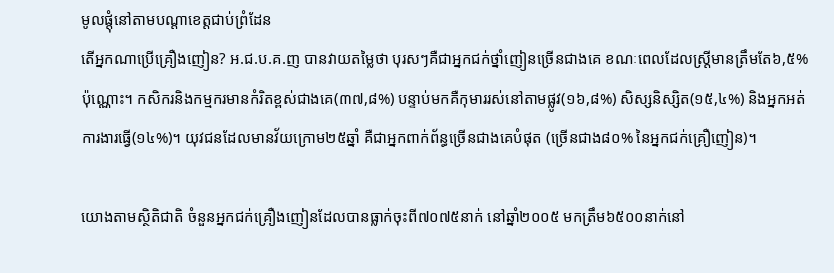មូលផ្តុំនៅតាមបណ្តាខេត្តជាប់ព្រំដែន
តើអ្នកណាប្រើគ្រឿងញៀន? អ.ជ.ប.គ.ញ បានវាយតម្លៃថា បុរសៗគឺជាអ្នកជក់ថ្នាំញៀនច្រើនជាងគេ ខណៈពេលដែលស្រ្តីមានត្រឹមតែ៦,៥%ប៉ុណ្ណោះ។ កសិករនិងកម្មករមានកំរិតខ្ពស់ជាងគេ(៣៧,៨%) បន្ទាប់មកគឺកុមាររស់នៅតាមផ្លូវ(១៦,៨%) សិស្សនិស្សិត(១៥,៤%) និងអ្នកអត់ការងារធ្វើ(១៤%)។ យុវជនដែលមានវ័យក្រោម២៥ឆ្នាំ គឺជាអ្នកពាក់ព័ន្ធច្រើនជាងគេបំផុត (ច្រើនជាង៨០% នៃអ្នកជក់គ្រឿញៀន)។

យោងតាមស្ថិតិជាតិ ចំនួនអ្នកជក់គ្រឿងញៀនដែលបានធ្លាក់ចុះពី៧០៧៥នាក់ នៅឆ្នាំ២០០៥ មកត្រឹម៦៥០០នាក់នៅ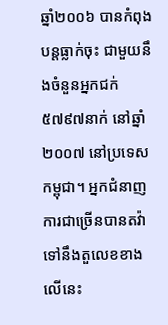ឆ្នាំ២០០៦ បានកំពុងបន្តធ្លាក់ចុះ ជាមួយនឹងចំនួនអ្នកជក់៥៧៩៧នាក់ នៅឆ្នាំ២០០៧ នៅប្រទេសកម្ពុជា។ អ្នកជំនាញការជាច្រើនបានតវ៉ាទៅនឹងតួលេខខាងលើនេះ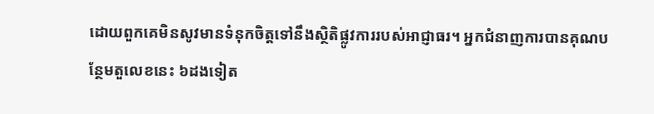ដោយពួកគេមិនសូវមានទំនុកចិត្តទៅនឹងស្ថិតិផ្លូវការរបស់អាជ្ញាធរ។ អ្នកជំនាញការបានគុណបន្ថែមតួលេខនេះ ៦ដងទៀត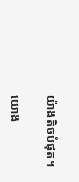យ៉ាងតិចបំផុត។

យោង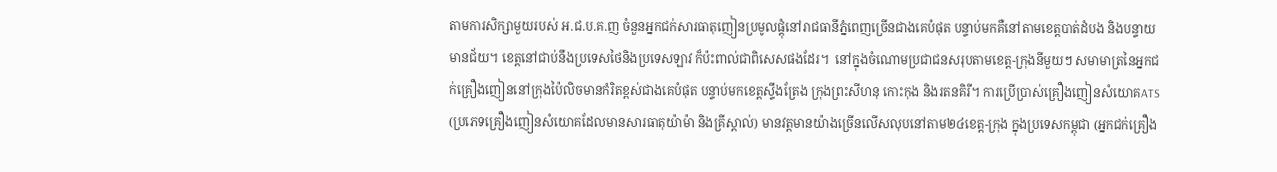តាមការសិក្សាមួយរបស់ អ.ជ.ប.គ.ញ ចំនួនអ្នកជក់សារធាតុញៀនប្រមូលផ្តុំនៅរាជធានីភ្នំពេញច្រើនជាងគេបំផុត បន្ទាប់មកគឺនៅតាមខេត្តបាត់ដំបង និងបន្ទាយមានជ័យ។ ខេត្តនៅជាប់នឹងប្រទេសថៃនិងប្រទេសឡាវ ក៏ប៉ះពាល់ជាពិសេសផងដែរ។  នៅក្នុងចំណោមប្រជាជនសរុបតាមខេត្ត-ក្រុងនីមួយៗ សមាមាត្រនៃអ្នកជក់គ្រឿងញៀននៅក្រុងប៉ៃលិចមានកំរិតខ្ពស់ជាងគេបំផុត បន្ទាប់មកខេត្តស្ទឹងត្រែង ក្រុងព្រះសីហនុ កោះកុង និងរតនគិរី។ ការប្រើប្រាស់គ្រឿងញៀនសំយោគATS (ប្រភេទគ្រឿងញៀនសំយោគដែលមានសារធាតុយ៉ាម៉ា និងគ្រីស្តាល់) មានវត្តមានយ៉ាងច្រើនលើសលុបនៅតាម២៤ខេត្ត-ក្រុង ក្នុងប្រទេសកម្ពុជា (អ្នកជក់គ្រឿង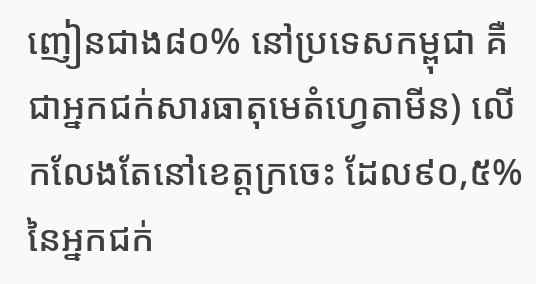ញៀនជាង៨០% នៅប្រទេសកម្ពុជា គឺជាអ្នកជក់សារធាតុមេតំហ្វេតាមីន) លើកលែងតែនៅខេត្តក្រចេះ ដែល៩០,៥%នៃអ្នកជក់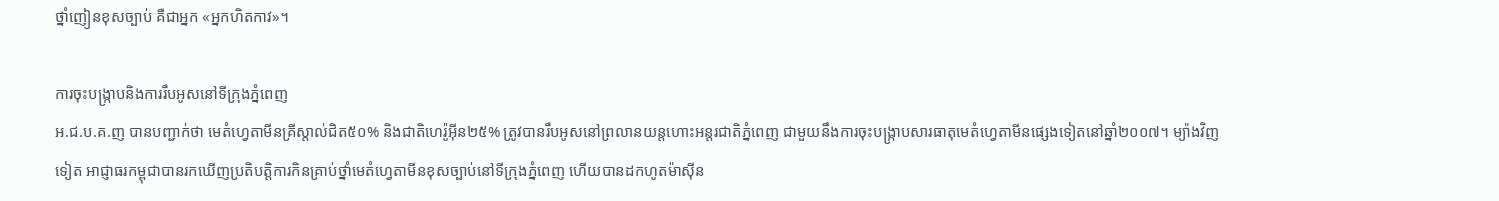ថ្នាំញៀនខុសច្បាប់ គឺជាអ្នក «អ្នកហិតកាវ»។

ការចុះបង្រ្កាបនិងការរឹបអូសនៅទីក្រុងភ្នំពេញ
អ.ជ.ប.គ.ញ បានបញ្ជាក់ថា មេតំហ្វេតាមីនគ្រីស្តាល់ជិត៥០% និងជាតិហេរ៉ូអ៊ីន២៥% ត្រូវបានរឹបអូសនៅព្រលានយន្តហោះអន្តរជាតិភ្នំពេញ ជាមួយនឹងការចុះបង្ក្រាបសារធាតុមេតំហ្វេតាមីនផ្សេងទៀតនៅឆ្នាំ២០០៧។ ម្យ៉ាងវិញទៀត អាជ្ញាធរកម្ពុជាបានរកឃើញប្រតិបត្តិការកិនគ្រាប់ថ្នាំមេតំហ្វេតាមីនខុសច្បាប់នៅទីក្រុងភ្នំពេញ ហើយបានដកហូតម៉ាស៊ីន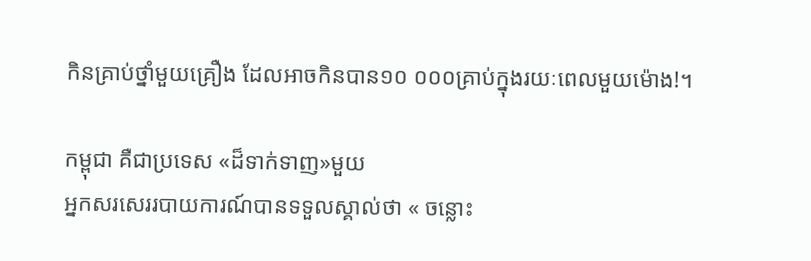កិនគ្រាប់ថ្នាំមួយគ្រឿង ដែលអាចកិនបាន១០ ០០០គ្រាប់ក្នុងរយៈពេលមួយម៉ោង!។

កម្ពុជា គឺជាប្រទេស «ដ៏ទាក់ទាញ»មួយ
អ្នកសរសេររបាយការណ៍បានទទួលស្គាល់ថា « ចន្លោះ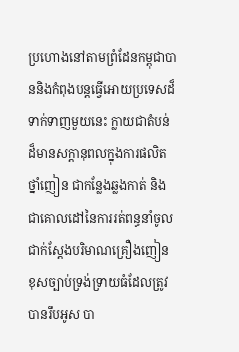ប្រហោងនៅតាមព្រំដែនកម្ពុជាបាននិងកំពុងបន្តធ្វើអោយប្រទេសដ៏ទាក់ទាញមួយនេះ ក្លាយជាតំបន់ដ៏មានសក្តានុពលក្នុងការផលិតថ្នាំញៀន ជាកន្លែងឆ្លងកាត់ និងជាគោលដៅនៃការរត់ពន្ធនាំចូល ជាក់ស្តែងបរិមាណគ្រឿងញៀនខុសច្បាប់ទ្រង់ទ្រាយធំដែលត្រូវបានរឹបអូស បា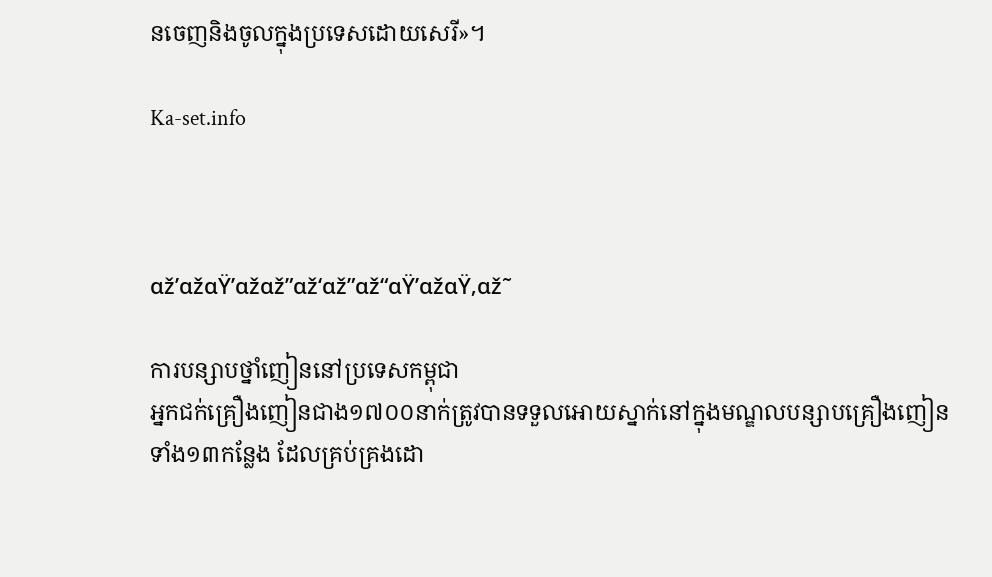នចេញនិងចូលក្នុងប្រទេសដោយសេរី»។

Ka-set.info



αž’αžαŸ’αžαž”αž‘αž”αž“αŸ’αžαŸ‚αž˜

ការបន្សាបថ្នាំញៀននៅប្រទេសកម្ពុជា
អ្នកជក់គ្រឿងញៀនជាង១៧០០នាក់ត្រូវបានទទួលអោយស្នាក់នៅក្នុងមណ្ឌលបន្សាបគ្រឿងញៀនទាំង១៣កន្លែង ដែលគ្រប់គ្រងដោ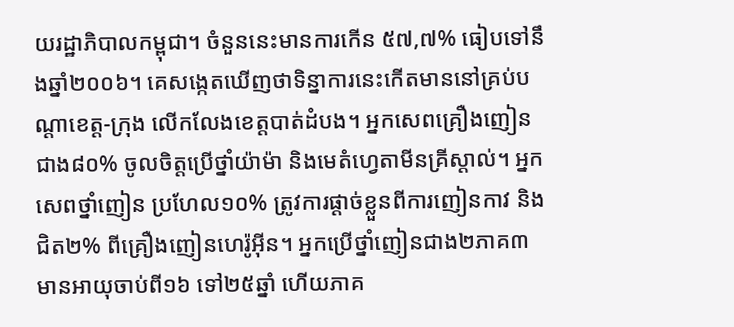យរដ្ឋាភិបាលកម្ពុជា។ ចំនួននេះមានការកើន ៥៧,៧% ធៀបទៅនឹងឆ្នាំ២០០៦។ គេសង្កេតឃើញថាទិន្នាការនេះកើតមាននៅគ្រប់បណ្តាខេត្ត-ក្រុង លើកលែងខេត្តបាត់ដំបង។ អ្នកសេពគ្រឿងញៀនជាង៨០% ចូលចិត្តប្រើថ្នាំយ៉ាម៉ា និងមេតំហ្វេតាមីនគ្រីស្តាល់។ អ្នកសេពថ្នាំញៀន ប្រហែល១០% ត្រូវការផ្តាច់ខ្លួនពីការញៀនកាវ និងជិត២% ពីគ្រឿងញៀនហេរ៉ូអ៊ីន។ អ្នកប្រើថ្នាំញៀនជាង២ភាគ៣ មានអាយុចាប់ពី១៦ ទៅ២៥ឆ្នាំ ហើយភាគ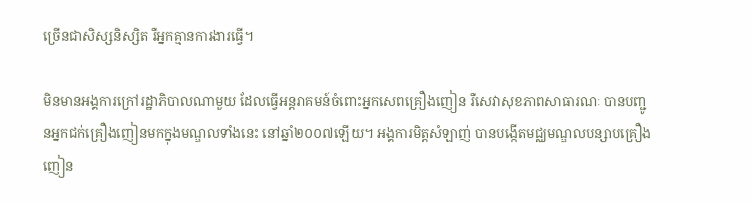ច្រើនជាសិស្សនិស្សិត រឺអ្នកគ្មានការងារធ្វើ។

មិនមានអង្គការក្រៅរដ្ឋាភិបាលណាមួយ ដែលធ្វើអន្តរាគមន៍ចំពោះអ្នកសេពគ្រឿងញៀន រឺសេវាសុខភាពសាធារណៈ បានបញ្ជូនអ្នកជក់គ្រឿងញៀនមកក្នុងមណ្ឌលទាំងនេះ នៅឆ្នាំ២០០៧ឡើយ។ អង្គការមិត្តសំឡាញ់ បានបង្កើតមជ្ឈមណ្ឌលបន្សាបគ្រឿងញៀន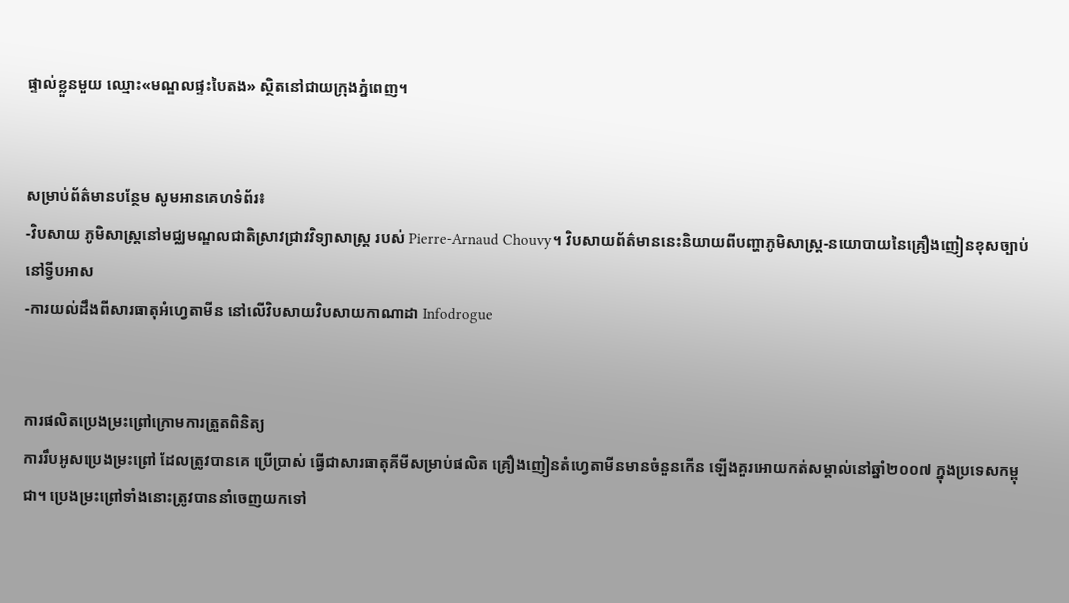ផ្ទាល់ខ្លួនមួយ ឈ្មោះ«មណ្ឌលផ្ទះបៃតង» ស្ថិតនៅជាយក្រុងភ្នំពេញ។


សម្រាប់ព័ត៌មានបន្ថែម សូមអានគេហទំព័រ៖
-វិបសាយ ភូមិសាស្រ្តនៅមជ្ឈមណ្ឌលជាតិស្រាវជ្រាវវិទ្យាសាស្រ្ត របស់ Pierre-Arnaud Chouvy។ វិបសាយព័ត៌មាននេះនិយាយពីបញ្ហាភូមិសាស្រ្ត-នយោបាយនៃគ្រឿងញៀនខុសច្បាប់នៅទ្វីបអាស
-ការយល់ដឹងពីសារធាតុអំហ្វេតាមីន នៅលើវិបសាយវិបសាយកាណាដា Infodrogue


ការផលិតប្រេងម្រះព្រៅក្រោមការត្រួតពិនិត្យ
ការរឹបអូសប្រេងម្រះព្រៅ ដែលត្រូវបានគេ ប្រើប្រាស់ ធ្វើជាសារធាតុគីមីសម្រាប់ផលិត គ្រឿងញៀនតំហ្វេតាមីនមានចំនួនកើន ឡើងគួរអោយកត់សម្គាល់នៅឆ្នាំ២០០៧ ក្នុងប្រទេសកម្ពុជា។ ប្រេងម្រះព្រៅទាំងនោះត្រូវបាននាំចេញយកទៅ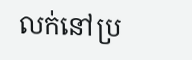លក់នៅប្រ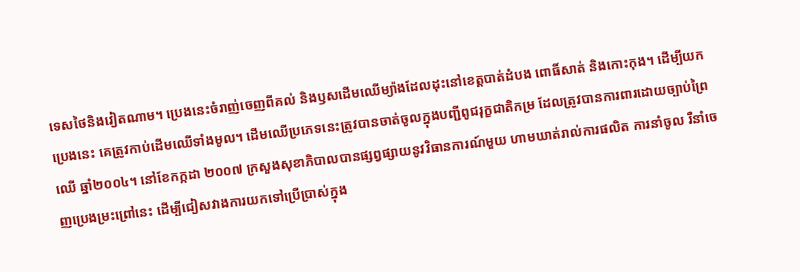ទេសថៃនិងវៀតណាម។ ប្រេងនេះចំរាញ់ចេញពីគល់ និងឫសដើមឈើម្យ៉ាងដែលដុះនៅខេត្តបាត់ដំបង ពោធិ៍សាត់ និងកោះកុង។ ដើម្បីយកប្រេងនេះ គេត្រូវកាប់ដើមឈើទាំងមូល។ ដើមឈើប្រភេទនេះត្រូវបានចាត់ចូលក្នុងបញ្ជីពូជរុក្ខជាតិកម្រ ដែលត្រូវបានការពារដោយច្បាប់ព្រៃឈើ ឆ្នាំ២០០៤។ នៅខែកក្កដា ២០០៧ ក្រសួងសុខាភិបាលបានផ្សព្វផ្សាយនូវវិធានការណ៍មួយ ហាមឃាត់រាល់ការផលិត ការនាំចូល រឺនាំចេញប្រេងម្រះព្រៅនេះ ដើម្បីជៀសវាងការយកទៅប្រើប្រាស់ក្នុង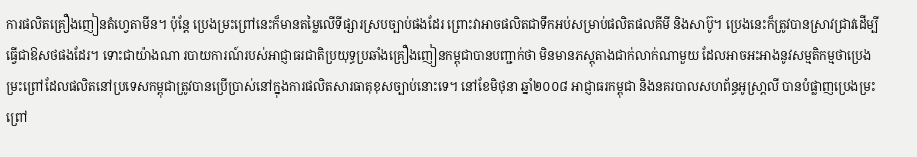ការផលិតគ្រឿងញៀនតំហ្វេតាមីន។ ប៉ុន្តែ ប្រេងម្រះព្រៅនេះក៏មានតម្លៃលើទីផ្សារស្របច្បាប់ផងដែរ ព្រោះវាអាចផលិតជាទឹកអប់សម្រាប់ផលិតផលគីមី និងសាប៊ូ។ ប្រេងនេះក៏ត្រូវបានស្រាវជ្រាវដើម្បីធ្វើជាឱសថផងដែរ។ ទោះជាយ៉ាងណា របាយការណ៍របស់អាជ្ញាធរជាតិប្រយុទ្ធប្រឆាំងគ្រឿងញៀនកម្ពុជាបានបញ្ជាក់ថា មិនមានភស្តុតាងជាក់លាក់ណាមួយ ដែលអាចអះអាងនូវសម្មតិកម្មថាប្រេងម្រះព្រៅដែលផលិតនៅប្រទេសកម្ពុជាត្រូវបានប្រើប្រាស់នៅក្នុងការផលិតសារធាតុខុសច្បាប់នោះទេ។ នៅខែមិថុនា ឆ្នាំ២០០៨ អាជ្ញាធរកម្ពុជា និងនគរបាលសហព័ន្ធអូស្រា្តលី បានបំផ្លាញប្រេងម្រះព្រៅ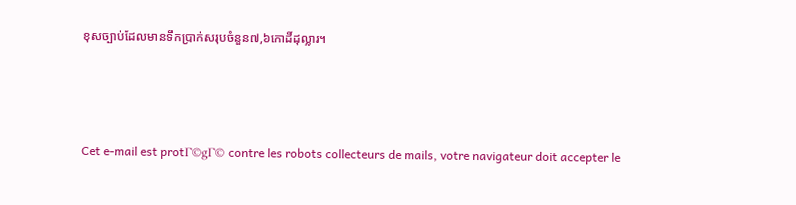ខុសច្បាប់ដែលមានទឹកប្រាក់សរុបចំនួន៧,៦កោដិ៍ដុល្លារ។





Cet e-mail est protΓ©gΓ© contre les robots collecteurs de mails, votre navigateur doit accepter le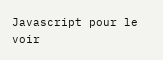Javascript pour le voir